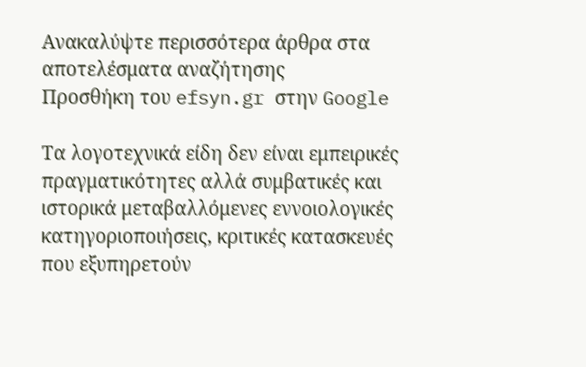Ανακαλύψτε περισσότερα άρθρα στα αποτελέσματα αναζήτησης
Προσθήκη του efsyn.gr στην Google

Τα λογοτεχνικά είδη δεν είναι εμπειρικές πραγματικότητες αλλά συμβατικές και ιστορικά μεταβαλλόμενες εννοιολογικές κατηγοριοποιήσεις, κριτικές κατασκευές που εξυπηρετούν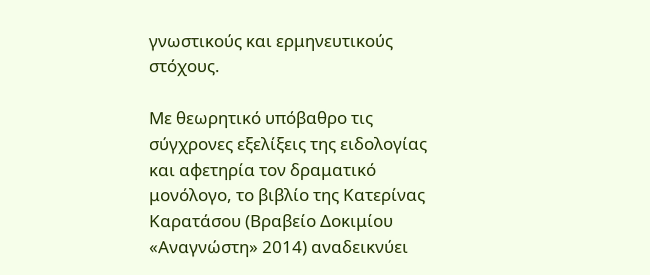γνωστικούς και ερμηνευτικούς στόχους.

Με θεωρητικό υπόβαθρο τις σύγχρονες εξελίξεις της ειδολογίας και αφετηρία τον δραματικό μονόλογο, το βιβλίο της Κατερίνας Καρατάσου (Βραβείο Δοκιμίου «Αναγνώστη» 2014) αναδεικνύει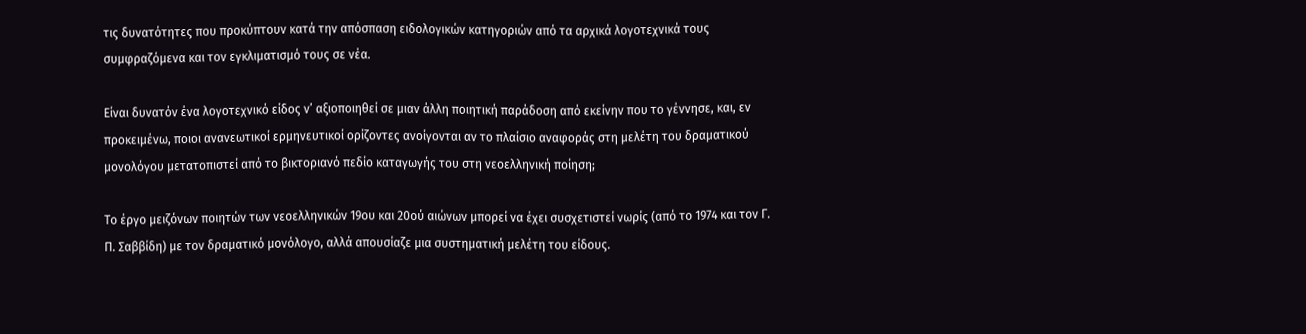τις δυνατότητες που προκύπτουν κατά την απόσπαση ειδολογικών κατηγοριών από τα αρχικά λογοτεχνικά τους συμφραζόμενα και τον εγκλιματισμό τους σε νέα.

Είναι δυνατόν ένα λογοτεχνικό είδος ν’ αξιοποιηθεί σε μιαν άλλη ποιητική παράδοση από εκείνην που το γέννησε, και, εν προκειμένω, ποιοι ανανεωτικοί ερμηνευτικοί ορίζοντες ανοίγονται αν το πλαίσιο αναφοράς στη μελέτη του δραματικού μονολόγου μετατοπιστεί από το βικτοριανό πεδίο καταγωγής του στη νεοελληνική ποίηση;

Το έργο μειζόνων ποιητών των νεοελληνικών 19ου και 20ού αιώνων μπορεί να έχει συσχετιστεί νωρίς (από το 1974 και τον Γ. Π. Σαββίδη) με τον δραματικό μονόλογο, αλλά απουσίαζε μια συστηματική μελέτη του είδους.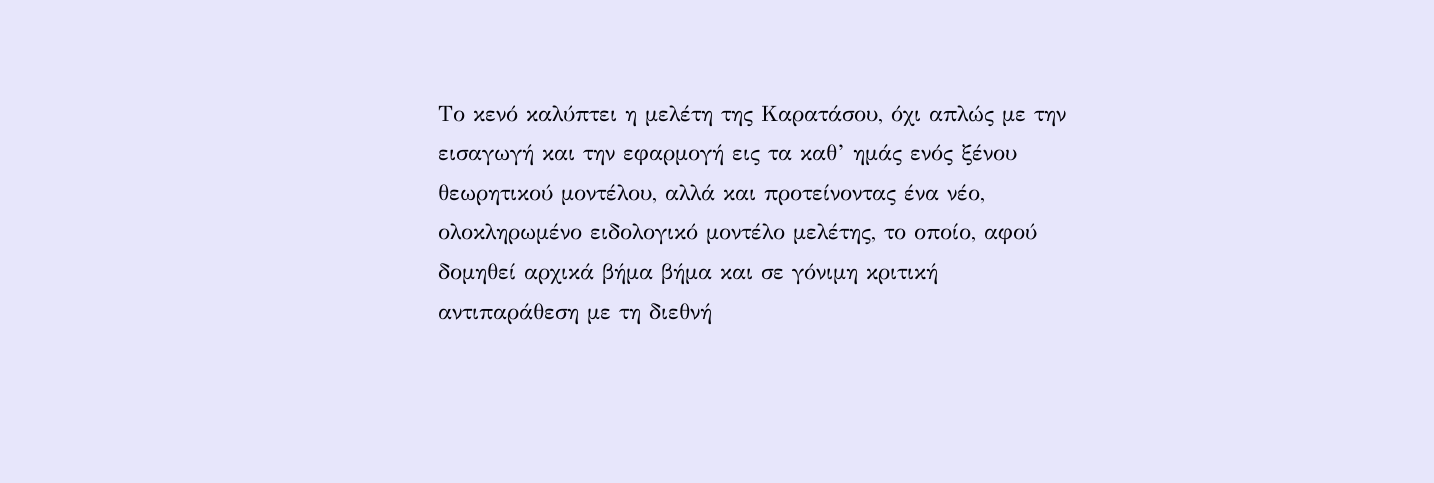Το κενό καλύπτει η μελέτη της Καρατάσου, όχι απλώς με την εισαγωγή και την εφαρμογή εις τα καθ’ ημάς ενός ξένου θεωρητικού μοντέλου, αλλά και προτείνοντας ένα νέο, ολοκληρωμένο ειδολογικό μοντέλο μελέτης, το οποίο, αφού δομηθεί αρχικά βήμα βήμα και σε γόνιμη κριτική αντιπαράθεση με τη διεθνή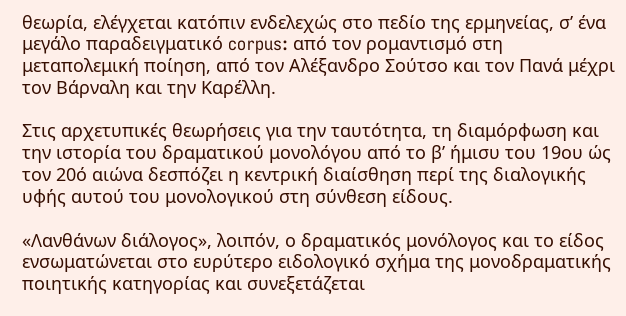θεωρία, ελέγχεται κατόπιν ενδελεχώς στο πεδίο της ερμηνείας, σ’ ένα μεγάλο παραδειγματικό corpus: από τον ρομαντισμό στη μεταπολεμική ποίηση, από τον Αλέξανδρο Σούτσο και τον Πανά μέχρι τον Βάρναλη και την Καρέλλη.

Στις αρχετυπικές θεωρήσεις για την ταυτότητα, τη διαμόρφωση και την ιστορία του δραματικού μονολόγου από το β’ ήμισυ του 19ου ώς τον 20ό αιώνα δεσπόζει η κεντρική διαίσθηση περί της διαλογικής υφής αυτού του μονολογικού στη σύνθεση είδους.

«Λανθάνων διάλογος», λοιπόν, ο δραματικός μονόλογος και το είδος ενσωματώνεται στο ευρύτερο ειδολογικό σχήμα της μονοδραματικής ποιητικής κατηγορίας και συνεξετάζεται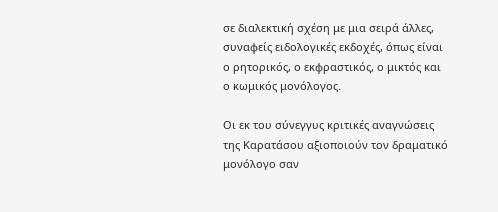σε διαλεκτική σχέση με μια σειρά άλλες, συναφείς ειδολογικές εκδοχές, όπως είναι ο ρητορικός, ο εκφραστικός, ο μικτός και ο κωμικός μονόλογος.

Οι εκ του σύνεγγυς κριτικές αναγνώσεις της Καρατάσου αξιοποιούν τον δραματικό μονόλογο σαν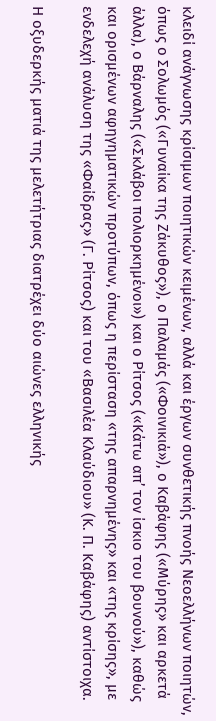κλειδί ανάγνωσης κρίσιμων ποιητικών κειμένων, αλλά και έργων συνθετικής πνοής Νεοελλήνων ποιητών, όπως ο Σολωμός («Γυναίκα της Ζάκυθος»), ο Παλαμάς («Φοινικιά»), ο Καβάφης («Μύρης» και αρκετά άλλα), ο Βάρναλης («Σκλάβοι πολιορκημένοι») και ο Ρίτσος («Κάτω απ’ τον ίσκιο του βουνού»), καθώς και ορισμένων αφηγηματικών προτύπων, όπως η περίσταση «της απαρνημένης» και «της κρίσης», με ενδελεχή ανάλυση της «Φαίδρας» (Γ. Ρίτσος) και του «Βασιλέα Κλαύδιου» (Κ. Π. Καβάφης) αντίστοιχα.

Η οξυδερκής ματιά της μελετήτριας διατρέχει δύο αιώνες ελληνικής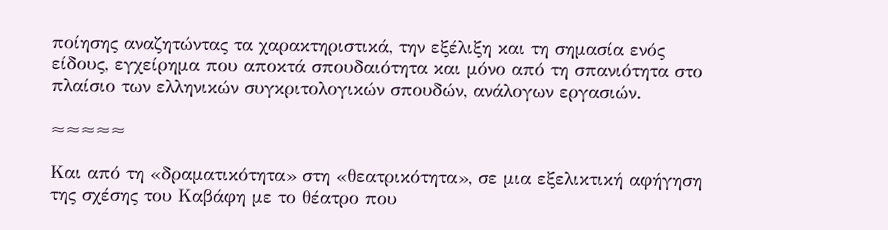ποίησης αναζητώντας τα χαρακτηριστικά, την εξέλιξη και τη σημασία ενός είδους, εγχείρημα που αποκτά σπουδαιότητα και μόνο από τη σπανιότητα στο πλαίσιο των ελληνικών συγκριτολογικών σπουδών, ανάλογων εργασιών.

≈≈≈≈≈

Και από τη «δραματικότητα» στη «θεατρικότητα», σε μια εξελικτική αφήγηση της σχέσης του Καβάφη με το θέατρο που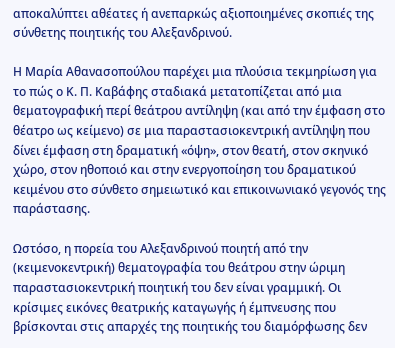αποκαλύπτει αθέατες ή ανεπαρκώς αξιοποιημένες σκοπιές της σύνθετης ποιητικής του Αλεξανδρινού.

Η Μαρία Αθανασοπούλου παρέχει μια πλούσια τεκμηρίωση για το πώς ο Κ. Π. Καβάφης σταδιακά μετατοπίζεται από μια θεματογραφική περί θεάτρου αντίληψη (και από την έμφαση στο θέατρο ως κείμενο) σε μια παραστασιοκεντρική αντίληψη που δίνει έμφαση στη δραματική «όψη», στον θεατή, στον σκηνικό χώρο, στον ηθοποιό και στην ενεργοποίηση του δραματικού κειμένου στο σύνθετο σημειωτικό και επικοινωνιακό γεγονός της παράστασης.

Ωστόσο, η πορεία του Αλεξανδρινού ποιητή από την (κειμενοκεντρική) θεματογραφία του θεάτρου στην ώριμη παραστασιοκεντρική ποιητική του δεν είναι γραμμική. Οι κρίσιμες εικόνες θεατρικής καταγωγής ή έμπνευσης που βρίσκονται στις απαρχές της ποιητικής του διαμόρφωσης δεν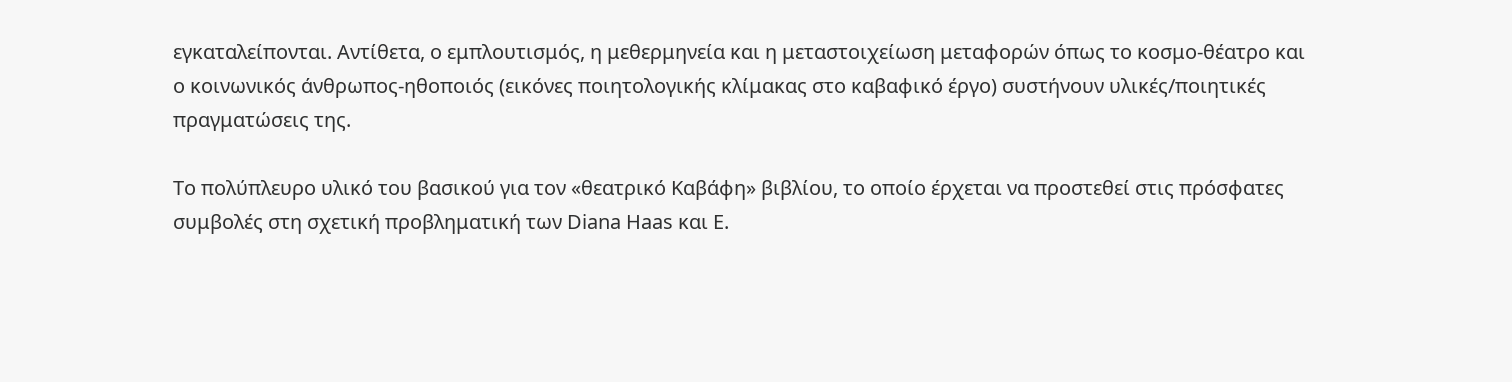εγκαταλείπονται. Αντίθετα, ο εμπλουτισμός, η μεθερμηνεία και η μεταστοιχείωση μεταφορών όπως το κοσμο-θέατρο και ο κοινωνικός άνθρωπος-ηθοποιός (εικόνες ποιητολογικής κλίμακας στο καβαφικό έργο) συστήνουν υλικές/ποιητικές πραγματώσεις της.

Το πολύπλευρο υλικό του βασικού για τον «θεατρικό Καβάφη» βιβλίου, το οποίο έρχεται να προστεθεί στις πρόσφατες συμβολές στη σχετική προβληματική των Diana Haas και Ε.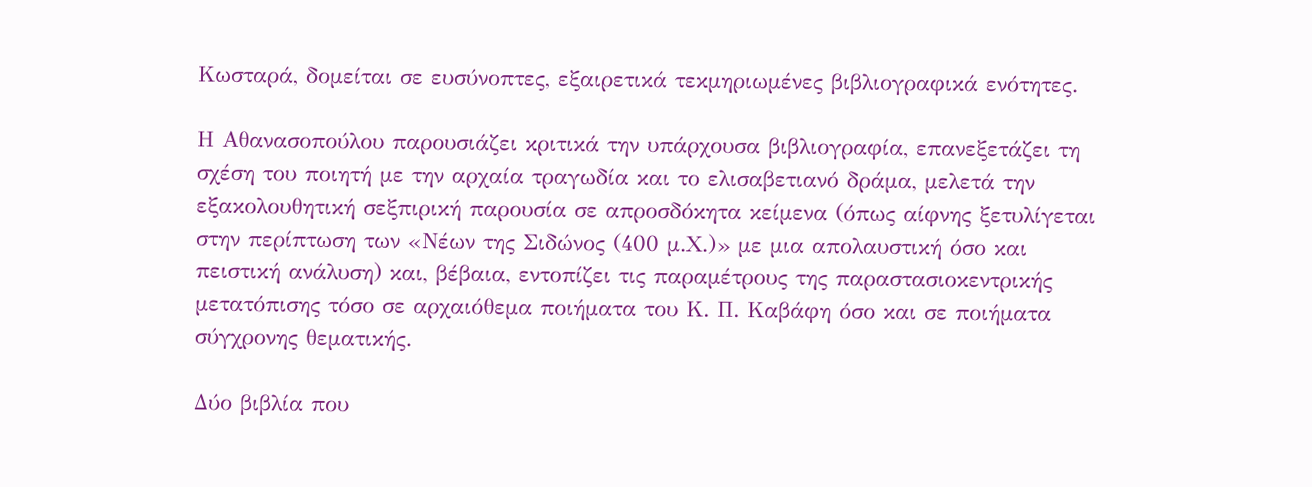Κωσταρά, δομείται σε ευσύνοπτες, εξαιρετικά τεκμηριωμένες βιβλιογραφικά ενότητες.

Η Αθανασοπούλου παρουσιάζει κριτικά την υπάρχουσα βιβλιογραφία, επανεξετάζει τη σχέση του ποιητή με την αρχαία τραγωδία και το ελισαβετιανό δράμα, μελετά την εξακολουθητική σεξπιρική παρουσία σε απροσδόκητα κείμενα (όπως αίφνης ξετυλίγεται στην περίπτωση των «Νέων της Σιδώνος (400 μ.Χ.)» με μια απολαυστική όσο και πειστική ανάλυση) και, βέβαια, εντοπίζει τις παραμέτρους της παραστασιοκεντρικής μετατόπισης τόσο σε αρχαιόθεμα ποιήματα του Κ. Π. Καβάφη όσο και σε ποιήματα σύγχρονης θεματικής.

Δύο βιβλία που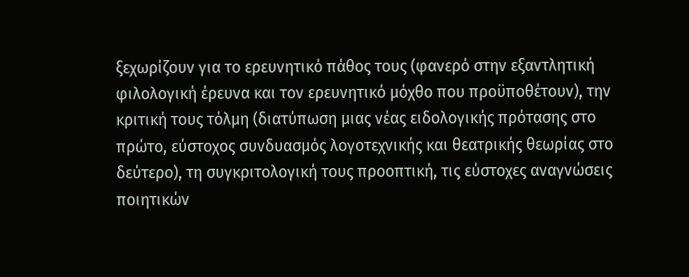ξεχωρίζουν για το ερευνητικό πάθος τους (φανερό στην εξαντλητική φιλολογική έρευνα και τον ερευνητικό μόχθο που προϋποθέτουν), την κριτική τους τόλμη (διατύπωση μιας νέας ειδολογικής πρότασης στο πρώτο, εύστοχος συνδυασμός λογοτεχνικής και θεατρικής θεωρίας στο δεύτερο), τη συγκριτολογική τους προοπτική, τις εύστοχες αναγνώσεις ποιητικών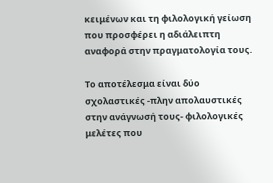κειμένων και τη φιλολογική γείωση που προσφέρει η αδιάλειπτη αναφορά στην πραγματολογία τους.

Το αποτέλεσμα είναι δύο σχολαστικές -πλην απολαυστικές στην ανάγνωσή τους- φιλολογικές μελέτες που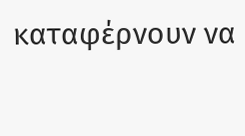καταφέρνουν να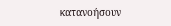κατανοήσουν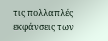τις πολλαπλές εκφάνσεις των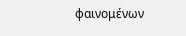φαινομένων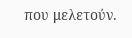που μελετούν.